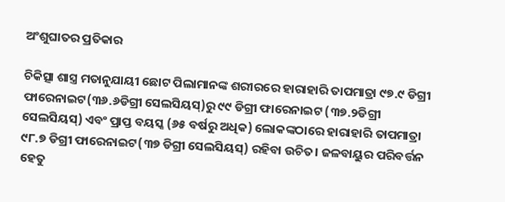ଅଂଶୁଘାତର ପ୍ରତିକାର

ଚିକିତ୍ସା ଶାସ୍ତ୍ର ମତାନୁଯାୟୀ ଛୋଟ ପିଲାମାନଙ୍କ ଶରୀରରେ ହାରାହାରି ତାପମାତ୍ରା ୯୭.୯ ଡିଗ୍ରୀ ଫାରେନାଇଟ(୩୬.୬ଡିଗ୍ରୀ ସେଲସିୟସ୍‌)ରୁ ୯୯ ଡିଗ୍ରୀ ଫାରେନାଇଟ (୩୭.୨ଡିଗ୍ରୀ ସେଲସିୟସ୍‌) ଏବଂ ପ୍ରାପ୍ତ ବୟସ୍କ (୬୫ ବର୍ଷରୁ ଅଧିକ) ଲୋକଙ୍କଠାରେ ହାରାହାରି ତାପମାତ୍ରା ୯୮.୭ ଡିଗ୍ରୀ ଫାରେନାଇଟ(୩୭ ଡିଗ୍ରୀ ସେଲସିୟସ୍‌) ରହିବା ଉଚିତ। ଜଳବାୟୁର ପରିବର୍ତ୍ତନ ହେତୁ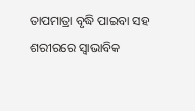ତାପମାତ୍ରା ବୃଦ୍ଧି ପାଇବା ସହ ଶରୀରରେ ସ୍ବାଭାବିକ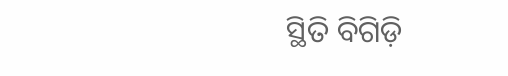ସ୍ଥିତି ବିଗିଡ଼ି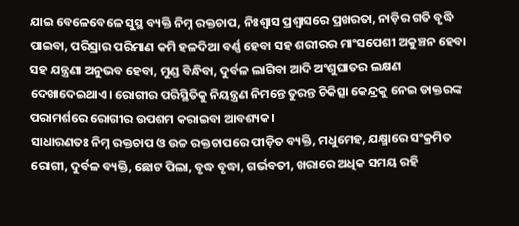ଯାଇ ବେଳେବେଳେ ସୁସ୍ଥ ବ୍ୟକ୍ତି ନିମ୍ନ ରକ୍ତଚାପ, ନିଃଶ୍ୱାସ ପ୍ରଶ୍ୱାସରେ ପ୍ରଖରତା, ନାଡ଼ିର ଗତି ବୃଦ୍ଧି ପାଇବା, ପରିସ୍ରାର ପରିମାଣ କମି ହଳଦିଆ ବର୍ଣ୍ଣ ହେବା ସହ ଶରୀରର ମାଂସପେଶୀ ଅକୁଞ୍ଚନ ହେବା ସହ ଯନ୍ତ୍ରଣା ଅନୁଭବ ହେବା, ମୁଣ୍ଡ ବିନ୍ଧିବା, ଦୁର୍ବଳ ଲାଗିବା ଆଦି ଅଂଶୁଘାତର ଲକ୍ଷଣ ଦେଖାଦେଇଥାଏ। ରୋଗୀର ପରିସ୍ଥିତିକୁ ନିୟନ୍ତ୍ରଣ ନିମନ୍ତେ ତୁରନ୍ତ ଚିକିତ୍ସା କେନ୍ଦ୍ରକୁ ନେଇ ଡାକ୍ତରଙ୍କ ପରାମର୍ଶରେ ରୋଗୀର ଉପଶମ କରାଇବା ଆବଶ୍ୟକ।
ସାଧାରଣତଃ ନିମ୍ନ ରକ୍ତଚାପ ଓ ଉଚ୍ଚ ରକ୍ତଚାପରେ ପୀଡ଼ିତ ବ୍ୟକ୍ତି, ମଧୁମେହ, ଯକ୍ଷ୍ମାରେ ସଂକ୍ରମିତ ରୋଗୀ, ଦୁର୍ବଳ ବ୍ୟକ୍ତି, ଛୋଟ ପିଲା, ବୃଦ୍ଧ ବୃଦ୍ଧା, ଗର୍ଭବତୀ, ଖରାରେ ଅଧିକ ସମୟ ରହି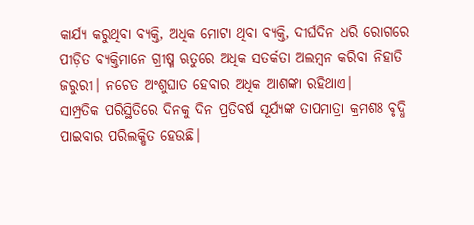କାର୍ଯ୍ୟ କରୁଥିବା ବ୍ୟକ୍ତି, ଅଧିକ ମୋଟା ଥିବା ବ୍ୟକ୍ତି, ଦୀର୍ଘଦିନ ଧରି ରୋଗରେ ପୀଡ଼ିତ ବ୍ୟକ୍ତିମାନେ ଗ୍ରୀଷ୍ମ ଋତୁରେ ଅଧିକ ସତର୍କତା ଅଲମ୍ବନ କରିବା ନିହାତି ଜରୁରୀ। ନଚେତ ଅଂଶୁଘାତ ହେବାର ଅଧିକ ଆଶଙ୍କା ରହିଥାଏ।
ସାମ୍ପ୍ରତିକ ପରିସ୍ଥିତିରେ ଦିନକୁ ଦିନ ପ୍ରତିବର୍ଷ ସୂର୍ଯ୍ୟଙ୍କ ତାପମାତ୍ରା କ୍ରମଶଃ ବୃଦ୍ଧି ପାଇବାର ପରିଲକ୍ଷିତ ହେଉଛି।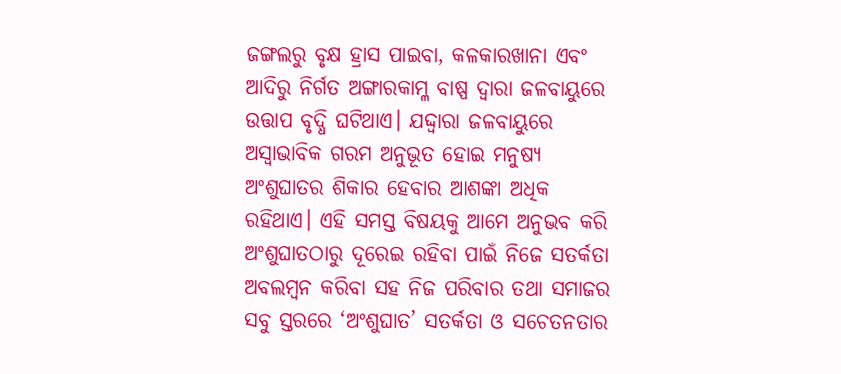ଜଙ୍ଗଲରୁ ବୃକ୍ଷ ହ୍ରାସ ପାଇବା, କଳକାରଖାନା ଏବଂ ଆଦିରୁ ନିର୍ଗତ ଅଙ୍ଗାରକାମ୍ଳ ବାଷ୍ପ ଦ୍ୱାରା ଜଳବାୟୁରେ ଉତ୍ତାପ ବୃଦ୍ଧି ଘଟିଥାଏ। ଯଦ୍ଦ୍ବାରା ଜଳବାୟୁରେ ଅସ୍ବାଭାବିକ ଗରମ ଅନୁଭୂତ ହୋଇ ମନୁଷ୍ୟ ଅଂଶୁଘାତର ଶିକାର ହେବାର ଆଶଙ୍କା ଅଧିକ ରହିଥାଏ। ଏହି ସମସ୍ତ ବିଷୟକୁ ଆମେ ଅନୁଭବ କରି ଅଂଶୁଘାତଠାରୁ ଦୂରେଇ ରହିବା ପାଇଁ ନିଜେ ସତର୍କତା ଅବଲମ୍ବନ କରିବା ସହ ନିଜ ପରିବାର ତଥା ସମାଜର ସବୁ ସ୍ତରରେ ‘ଅଂଶୁଘାତ’ ସତର୍କତା ଓ ସଚେତନତାର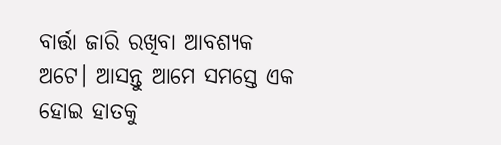ବାର୍ତ୍ତା ଜାରି ରଖିବା ଆବଶ୍ୟକ ଅଟେ। ଆସନ୍ତୁ ଆମେ ସମସ୍ତେ ଏକ ହୋଇ ହାତକୁ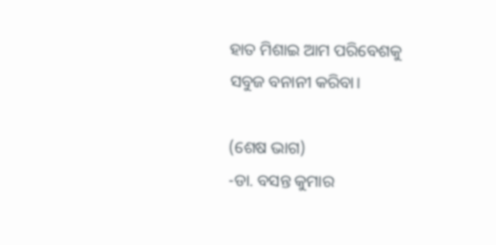ହାତ ମିଶାଇ ଆମ ପରିବେଶକୁ ସବୁଜ ବନାନୀ କରିବା।

(ଶେଷ ଭାଗ)
-ଡା. ବସନ୍ତ କୁମାର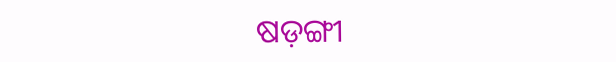ଷଡ଼ଙ୍ଗୀ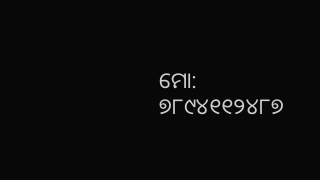ମୋ: ୭୮୯୪୧୧୨୪୮୭